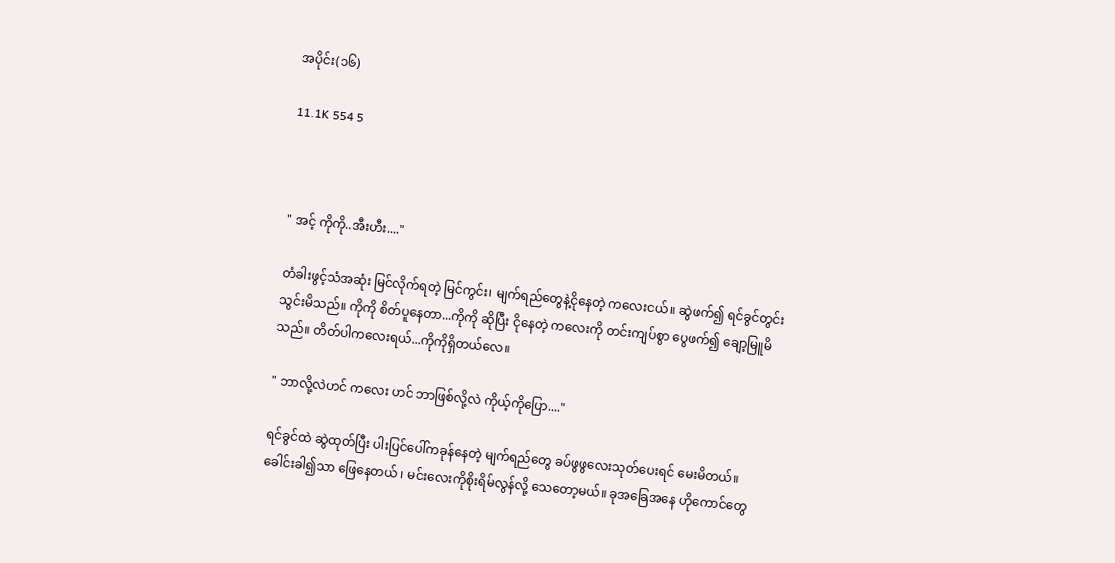အပိုင်း(၁၆)

11.1K 554 5



" အင့် ကိုကို..အီးဟီး...."

တံခါးဖွင့်သံအဆုံး မြင်လိုက်ရတဲ့ မြင်ကွင်း၊ မျက်ရည်တွေနဲ့ငိုနေတဲ့ ကလေးငယ်။ ဆွဲဖက်၍ ရင်ခွင်တွင်း သွင်းမိသည်။ ကိုကို စိတ်ပူနေတာ...ကိုကို ဆိုပြီး ငိုနေတဲ့ ကလေးကို တင်းကျပ်စွာ ပွေဖက်၍ ချော့မြူမိသည်။ တိတ်ပါကလေးရယ်...ကိုကိုရှိတယ်လေ။

" ဘာလို့လဲဟင် ကလေး ဟင် ဘာဖြစ်လို့လဲ ကိုယ့်ကိုပြော...."

ရင်ခွင်ထဲ ဆွဲထုတ်ပြီး ပါးပြင်ပေါ်ကခုန်နေတဲ့ မျက်ရည်တွေ ခပ်ဖွဖွလေးသုတ်ပေးရင် မေးမိတယ်။ ခေါင်းခါ၍သာ ဖြေနေတယ် ၊ မင်းလေးကိုစိုးရိမ်လွန်လို့ သေတော့မယ်။ ခုအခြေအနေ ဟိုကောင်တွေ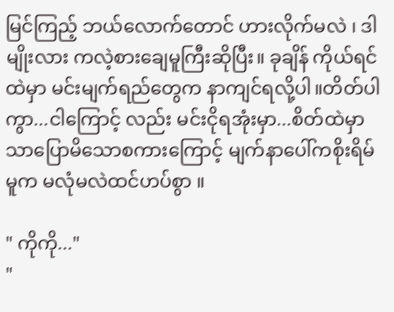မြင်ကြည့် ဘယ်လောက်တောင် ဟားလိုက်မလဲ ၊ ဒါမျိုးလား ကလဲ့စားချေမူကြီးဆိုပြီး။ ခုချိန် ကိုယ်ရင်ထဲမှာ မင်းမျက်ရည်တွေက နာကျင်ရလို့ပါ။တိတ်ပါကွာ...ငါကြောင့် လည်း မင်းငိုရအုံးမှာ...စိတ်ထဲမှာသာပြောမိသောစကားကြောင့် မျက်နာပေါ်ကစိုးရိမ်မူက မလုံမလဲထင်ဟပ်စွာ ။

" ကိုကို..."
"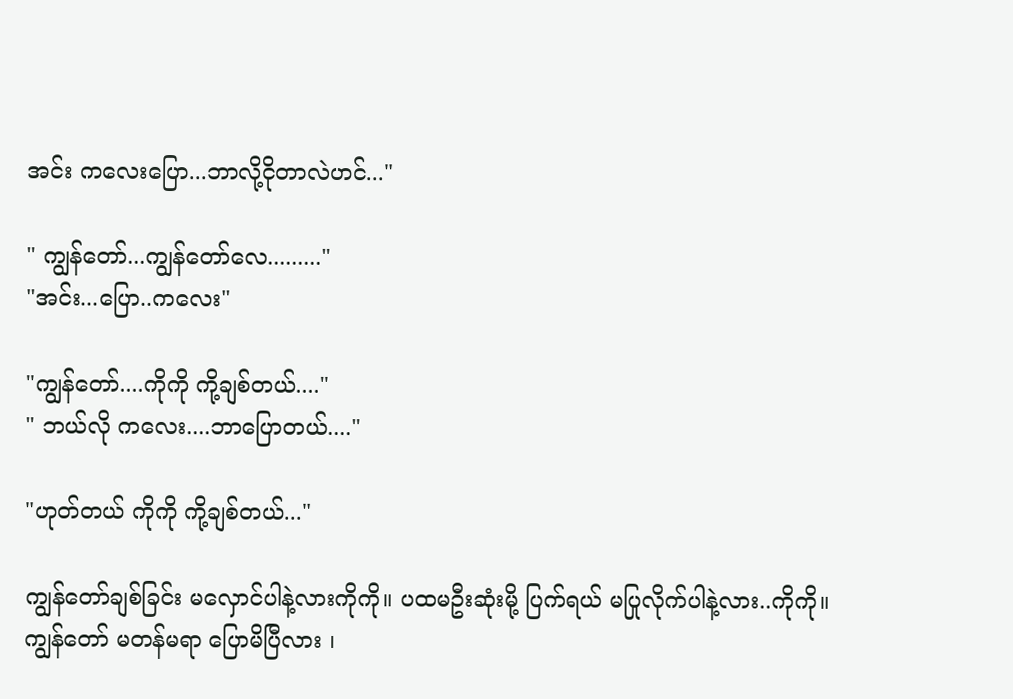အင်း ကလေးပြော...ဘာလို့ငိုတာလဲဟင်..."

" ကျွန်တော်...ကျွန်တော်လေ........."
"အင်း...ပြော..ကလေး"

"ကျွန်တော်....ကိုကို ကို့ချစ်တယ်...."
" ဘယ်လို ကလေး....ဘာပြောတယ်...."

"ဟုတ်တယ် ကိုကို ကို့ချစ်တယ်..."

ကျွန်တော်ချစ်ခြင်း မလှောင်ပါနဲ့လားကိုကို။ ပထမဦးဆုံးမို့ ပြက်ရယ် မပြုလိုက်ပါနဲ့လား..ကိုကို။ ကျွန်တော် မတန်မရာ ပြောမိပြီလား ၊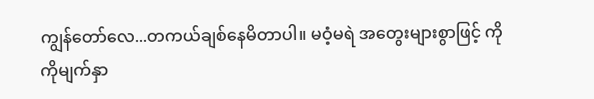ကျွန်တော်လေ...တကယ်ချစ်နေမိတာပါ။ မဝံ့မရဲ အတွေးများစွာဖြင့် ကိုကိုမျက်နှာ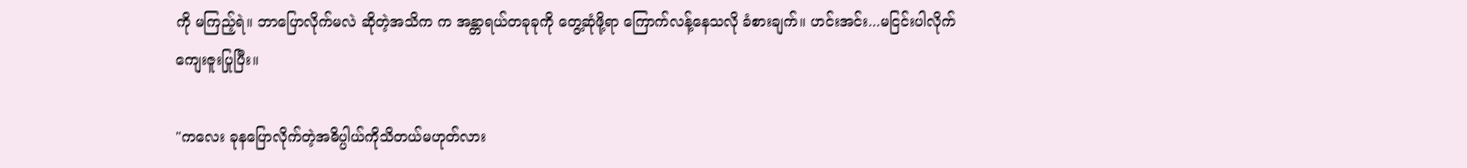ကို မကြည့်ရဲ။ ဘာပြောလိုက်မလဲ ဆိုတဲ့အသိက က အန္တာရယ်တခုခုကို တွေ့ဆုံဖို့ရာ ကြောက်လန့်နေသလို ခံစားချက်။ ဟင်းအင်း...မငြင်းပါလိုက် ကျေးဇူးပြုပြီး။

"ကလေး ခုနပြောလိုက်တဲ့အဓိပ္ပါယ်ကိုသိတယ်မဟုတ်လား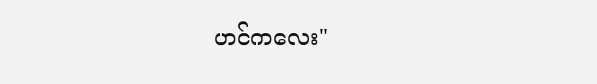ဟင်ကလေး"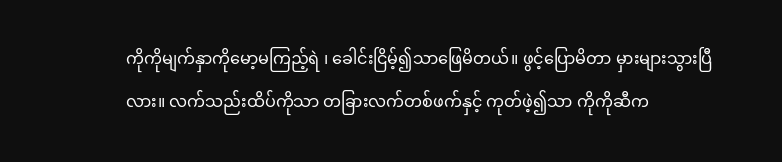ကိုကိုမျက်နှာကိုမော့မကြည့်ရဲ ၊ ခေါင်းငြိမ့်၍သာဖြေမိတယ်။ ဖွင့်ပြောမိတာ မှားများသွားပြီလား။ လက်သည်းထိပ်ကိုသာ တခြားလက်တစ်ဖက်နှင့် ကုတ်ဖဲ့၍သာ ကိုကိုဆီက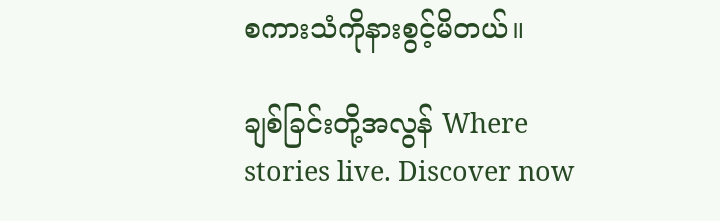စကားသံကိုနားစွင့်မိတယ်။

ချစ်ခြင်းတို့အလွန် Where stories live. Discover now